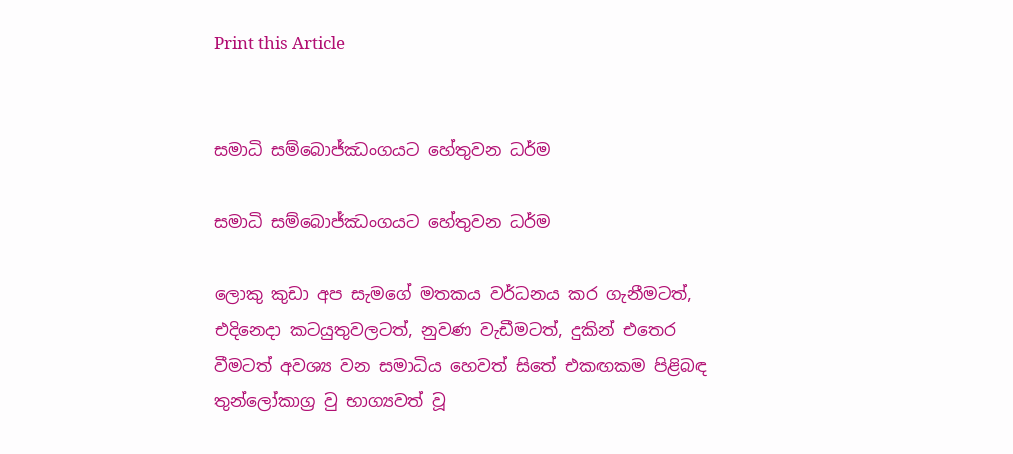Print this Article


සමාධි සම්බොජ්ඣංගයට හේතුවන ධර්ම

සමාධි සම්බොජ්ඣංගයට හේතුවන ධර්ම

ලොකු කුඩා අප සැමගේ මතකය වර්ධනය කර ගැනීමටත්, එදිනෙදා කටයුතුවලටත්, නුවණ වැඩීමටත්, දුකින් එතෙර වීමටත් අවශ්‍ය වන සමාධිය හෙවත් සිතේ එකඟකම පිළිබඳ තුන්ලෝකාග්‍ර වු භාග්‍යවත් වූ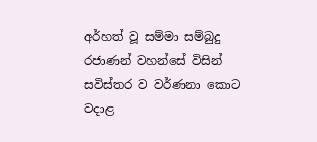අර්හත් වූ සම්මා සම්බුදු රජාණන් වහන්සේ විසින් සවිස්තර ව වර්ණනා කොට වදාළ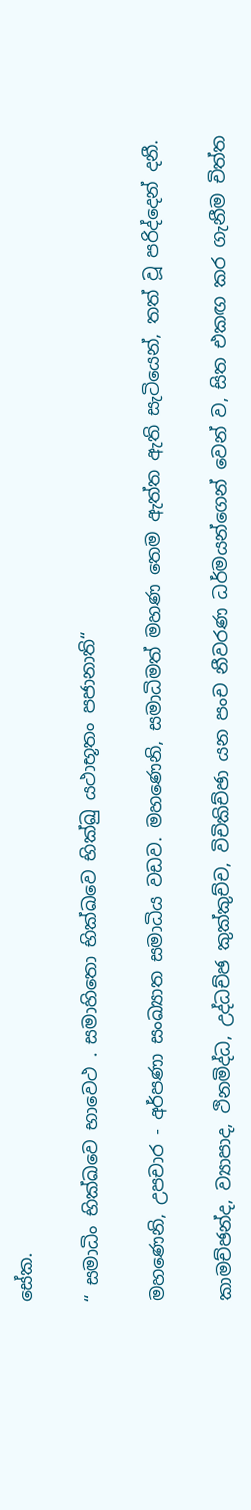සේක.

“ සමාධිං භික්ඛවෙ භාවෙථ . සමාහිතො භික්ඛවෙ භික්ඛු යථාභූතං පජානාති“

මහණෙනි, උපචාර - අර්පණා සංඛ්‍යාත සමාධිය වඩව. මහණෙනි, සමාධිමත් මහණ තෙම ඇත්ත ඇති සැටියෙන්, තත් වූ පරිද්දෙන් දනී.

කාමච්ඡන්ද, ව්‍යාපාද, ථිනමිද්ධ, උද්ධච්ඡ කුක්කුච්ච, විචිකිච්ඡා යන පංච නීවරණ ධර්මයන්ගෙන් වෙන් ව, සිත එකඟ කර ගැනීම චිත්ත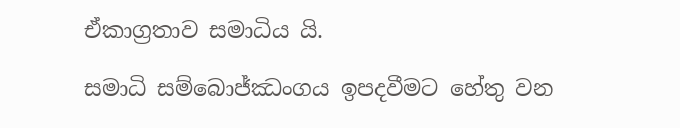ඒකාග්‍රතාව සමාධිය යි.

සමාධි සම්බොජ්ඣංගය ඉපදවීමට හේතු වන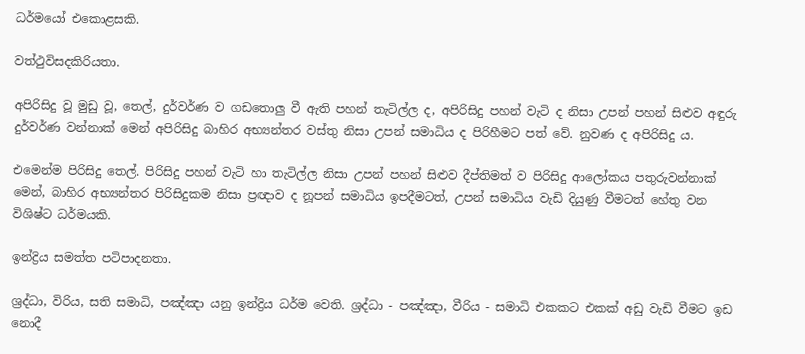ධර්මයෝ එකොළසකි.

වත්ථුවිසදකිරියතා.

අපිරිසිදු වූ මුඩු වූ, තෙල්, දුර්වර්ණ ව ගඩතොලු වී ඇති පහන් තැටිල්ල ද, අපිරිසිදු පහන් වැටි ද නිසා උපන් පහන් සිළුව අඳුරු දුර්වර්ණ වන්නාක් මෙන් අපිරිසිදු බාහිර අභ්‍යන්තර වස්තු නිසා උපන් සමාධිය ද පිරිහීමට පත් වේ. නුවණ ද අපිරිසිදු ය.

එමෙන්ම පිරිසිදු තෙල්. පිරිසිදු පහන් වැටි හා තැටිල්ල නිසා උපන් පහන් සිළුව දීප්තිමත් ව පිරිසිදු ආලෝකය පතුරුවන්නාක් මෙන්, බාහිර අභ්‍යන්තර පිරිසිදුකම නිසා ප්‍රඥාව ද නූපන් සමාධිය ඉපදීමටත්, උපන් සමාධිය වැඩි දියුණු වීමටත් හේතු වන විශිෂ්ට ධර්මයකි.

ඉන්ද්‍රිය සමත්ත පටිපාදනතා.

ශ්‍රද්ධා, විරිය, සති සමාධි, පඤ්ඤා යනු ඉන්ද්‍රිය ධර්ම වෙති. ශ්‍රද්ධා - පඤ්ඤා, වීරිය - සමාධි එකකට එකක් අඩු වැඩි වීමට ඉඩ නොදී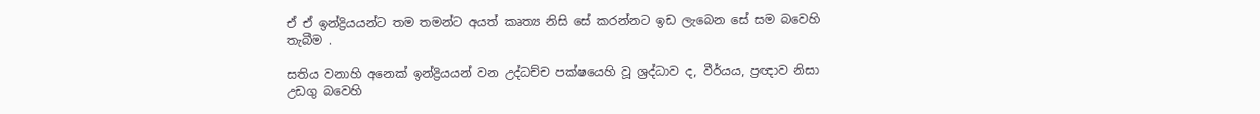ඒ ඒ ඉන්ද්‍රියයන්ට තම තමන්ට අයත් කෘත්‍ය නිසි සේ කරන්නට ඉඩ ලැබෙන සේ සම බවෙහි තැබීම .

සතිය වනාහි අනෙක් ඉන්ද්‍රියයන් වන උද්ධච්ච පක්ෂයෙහි වූ ශ්‍රද්ධාව ද, වීර්යය, ප්‍රඥාව නිසා උඩගු බවෙහි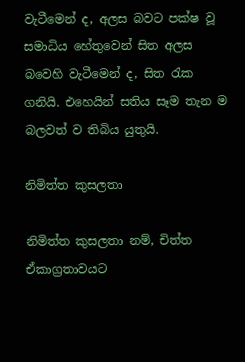වැටීමෙන් ද, අලස බවට පක්ෂ වූ සමාධිය හේතුවෙන් සිත අලස බවෙහි වැටීමෙන් ද, සිත රැක ගනියි. එහෙයින් සතිය සෑම තැන ම බලවත් ව තිබිය යුතුයි.

නිමිත්ත කුසලතා

නිමිත්ත කුසලතා නම්, චිත්ත ඒකාග්‍රතාවයට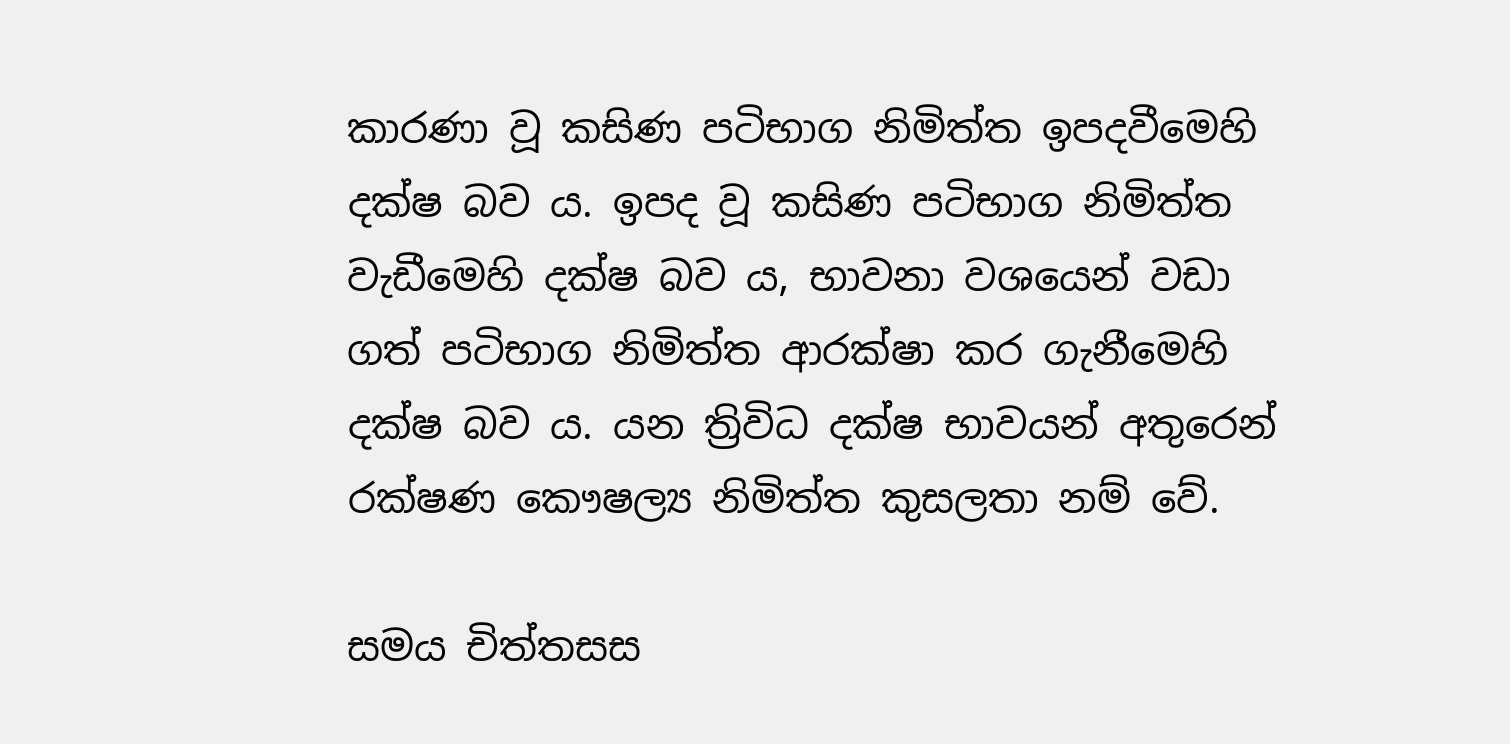කාරණා වූ කසිණ පටිභාග නිමිත්ත ඉපදවීමෙහි දක්ෂ බව ය. ඉපද වූ කසිණ පටිභාග නිමිත්ත වැඩීමෙහි දක්ෂ බව ය, භාවනා වශයෙන් වඩා ගත් පටිභාග නිමිත්ත ආරක්ෂා කර ගැනීමෙහි දක්ෂ බව ය. යන ත්‍රිවිධ දක්ෂ භාවයන් අතුරෙන් රක්ෂණ කෞෂල්‍ය නිමිත්ත කුසලතා නම් වේ.

සමය චිත්තසස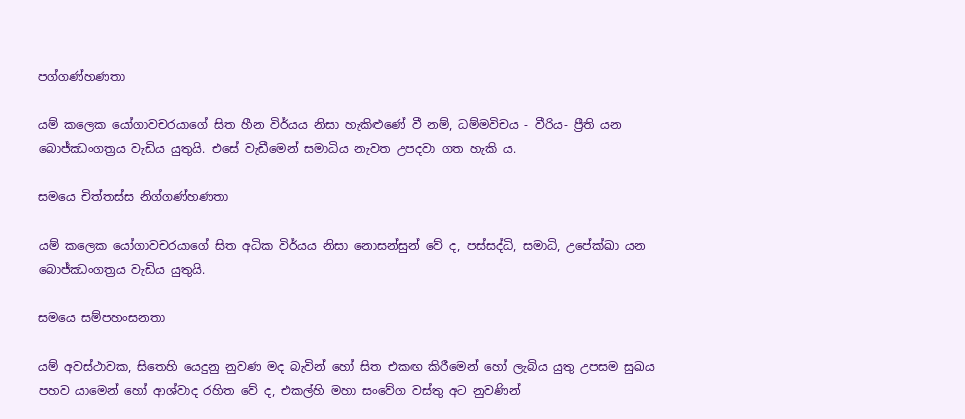පග්ගණ්හණතා

යම් කලෙක යෝගාවචරයාගේ සිත හීන විර්යය නිසා හැකිළුණේ වී නම්, ධම්මවිචය - වීරිය- ප්‍රීති යන බොජ්ඣංගත්‍රය වැඩිය යුතුයි. එසේ වැඩීමෙන් සමාධිය නැවත උපදවා ගත හැකි ය.

සමයෙ චිත්තස්ස නිග්ගණ්හණතා

යම් කලෙක යෝගාවචරයාගේ සිත අධික විර්යය නිසා නොසන්සුන් වේ ද, පස්සද්ධි, සමාධි, උපේක්ඛා යන බොජ්ඣංගත්‍රය වැඩිය යුතුයි.

සමයෙ සම්පහංසනතා

යම් අවස්ථාවක, සිතෙහි යෙදුනු නුවණ මද බැවින් හෝ සිත එකඟ කිරීමෙන් හෝ ලැබිය යුතු උපසම සුඛය පහව යාමෙන් හෝ ආශ්වාද රහිත වේ ද, එකල්හි මහා සංවේග වස්තු අට නුවණින්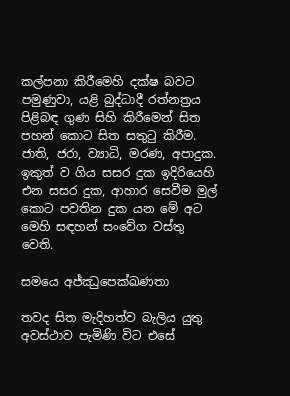කල්පනා කිරීමෙහි දක්ෂ බවට පමුණුවා, යළි බුද්ධාදී රත්නත්‍රය පිළිබඳ ගුණ සිහි කිරීමෙන් සිත පහන් කොට සිත සතුටු කිරීම. ජාති, ජරා, ව්‍යාධි, මරණ, අපාදුක. ඉකුත් ව ගිය සසර දුක ඉදිරියෙහි එන සසර දුක, ආහාර සෙවීම මුල් කොට පවතින දුක යන මේ අට මෙහි සඳහන් සංවේග වස්තු වෙති.

සමයෙ අජ්ඣුපෙක්ඛණතා

තවද සිත මැදිහත්ව බැලිය යුතු අවස්ථාව පැමිණි විට එසේ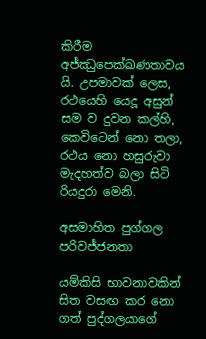කිරීම අජ්ඣුපෙක්ඛණතාවය යි. උපමාවක් ලෙස, රථයෙහි යෙදූ අසුන් සම ව දුවන කල්හි, කෙවිටෙන් නො තලා, රථය නො හසුරුවා මැදහත්ව බලා සිටි රියදුරා මෙනි.

අසමාහිත පුග්ගල පරිවජ්ජනතා

යම්කිසි භාවනාවකින් සිත වසඟ කර නො ගත් පුද්ගලයාගේ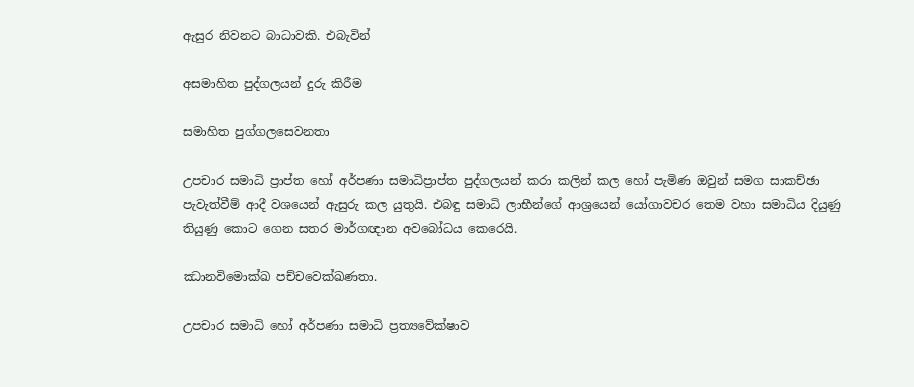ඇසුර නිවනට බාධාවකි. එබැවින්

අසමාහිත පුද්ගලයන් දුරු කිරීම

සමාහිත පුග්ගලසෙවනතා

උපචාර සමාධි ප්‍රාප්ත හෝ අර්පණා සමාධිප්‍රාප්ත පුද්ගලයන් කරා කලින් කල හෝ පැමිණ ඔවුන් සමග සාකච්ඡා පැවැත්වීම් ආදී වශයෙන් ඇසුරු කල යුතුයි. එබඳු සමාධි ලාභීන්ගේ ආශ්‍රයෙන් යෝගාවචර තෙම වහා සමාධිය දියුණු තියුණු කොට ගෙන සතර මාර්ගඥාන අවබෝධය කෙරෙයි.

ඣානවිමොක්ඛ පච්චවෙක්ඛණතා.

උපචාර සමාධි හෝ අර්පණා සමාධි ප්‍රත්‍යවේක්ෂාව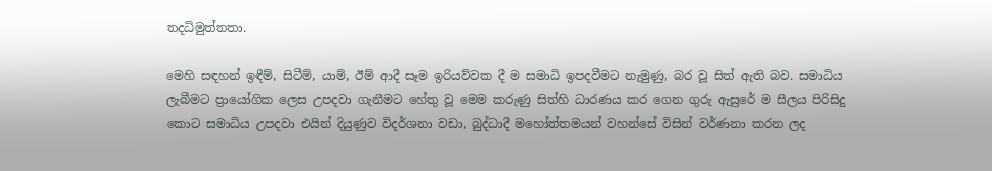තදධිමුත්තතා.

මෙහි සඳහන් ඉඳීම්, සිටීම්, යාම්, ඊම් ආදී සෑම ඉරියව්වක දී ම සමාධි ඉපදවීමට නැමුණු, බර වූ සිත් ඇති බව. සමාධිය ලැබීමට ප්‍රායෝගික ලෙස උපදවා ගැනීමට හේතු වූ මෙම කරුණු සිත්හි ධාරණය කර ගෙන ගුරු ඇසුරේ ම සීලය පිරිසිදු කොට සමාධිය උපදවා එයින් දියුණුව විදර්ශනා වඩා, බුද්ධාදී මහෝත්තමයන් වහන්සේ විසින් වර්ණනා කරන ලද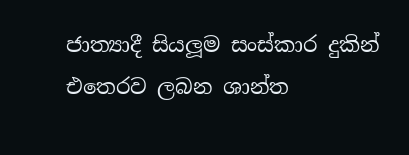ජාත්‍යාදී සියලූම සංස්කාර දුකින් එතෙරව ලබන ශාන්ත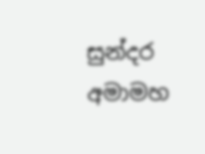සුන්දර අමාමහ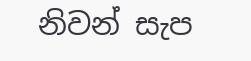නිවන් සැප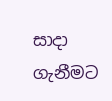සාදා ගැනීමට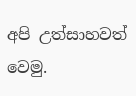අපි උත්සාහවත් වෙමු.